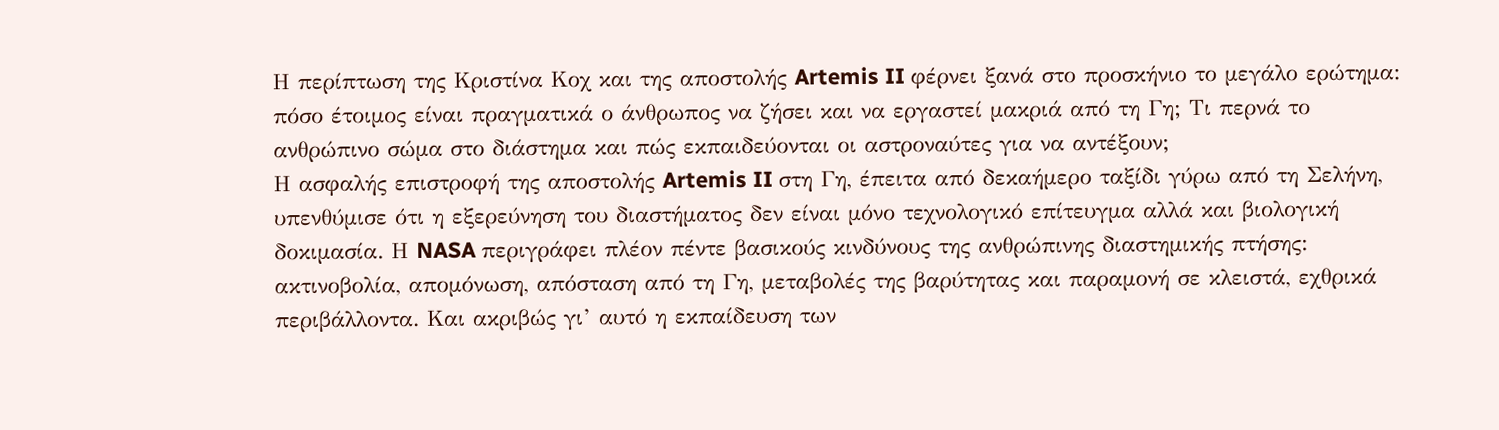Η περίπτωση της Κριστίνα Κοχ και της αποστολής Artemis II φέρνει ξανά στο προσκήνιο το μεγάλο ερώτημα: πόσο έτοιμος είναι πραγματικά ο άνθρωπος να ζήσει και να εργαστεί μακριά από τη Γη; Τι περνά το ανθρώπινο σώμα στο διάστημα και πώς εκπαιδεύονται οι αστροναύτες για να αντέξουν;
Η ασφαλής επιστροφή της αποστολής Artemis II στη Γη, έπειτα από δεκαήμερο ταξίδι γύρω από τη Σελήνη, υπενθύμισε ότι η εξερεύνηση του διαστήματος δεν είναι μόνο τεχνολογικό επίτευγμα αλλά και βιολογική δοκιμασία. Η NASA περιγράφει πλέον πέντε βασικούς κινδύνους της ανθρώπινης διαστημικής πτήσης: ακτινοβολία, απομόνωση, απόσταση από τη Γη, μεταβολές της βαρύτητας και παραμονή σε κλειστά, εχθρικά περιβάλλοντα. Και ακριβώς γι’ αυτό η εκπαίδευση των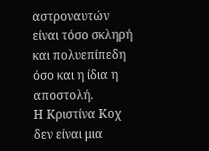αστροναυτών είναι τόσο σκληρή και πολυεπίπεδη όσο και η ίδια η αποστολή.
Η Κριστίνα Κοχ δεν είναι μια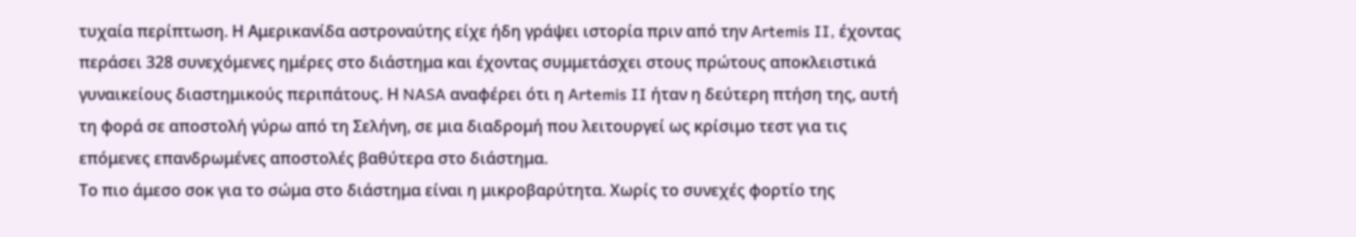τυχαία περίπτωση. Η Αμερικανίδα αστροναύτης είχε ήδη γράψει ιστορία πριν από την Artemis II, έχοντας περάσει 328 συνεχόμενες ημέρες στο διάστημα και έχοντας συμμετάσχει στους πρώτους αποκλειστικά γυναικείους διαστημικούς περιπάτους. Η NASA αναφέρει ότι η Artemis II ήταν η δεύτερη πτήση της, αυτή τη φορά σε αποστολή γύρω από τη Σελήνη, σε μια διαδρομή που λειτουργεί ως κρίσιμο τεστ για τις επόμενες επανδρωμένες αποστολές βαθύτερα στο διάστημα.
Το πιο άμεσο σοκ για το σώμα στο διάστημα είναι η μικροβαρύτητα. Χωρίς το συνεχές φορτίο της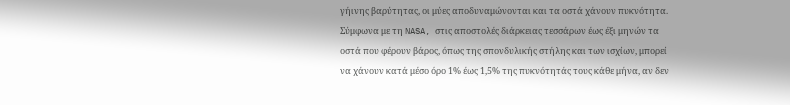γήινης βαρύτητας, οι μύες αποδυναμώνονται και τα οστά χάνουν πυκνότητα. Σύμφωνα με τη NASA, στις αποστολές διάρκειας τεσσάρων έως έξι μηνών τα οστά που φέρουν βάρος, όπως της σπονδυλικής στήλης και των ισχίων, μπορεί να χάνουν κατά μέσο όρο 1% έως 1,5% της πυκνότητάς τους κάθε μήνα, αν δεν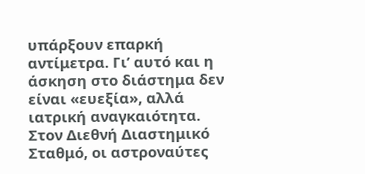υπάρξουν επαρκή αντίμετρα. Γι’ αυτό και η άσκηση στο διάστημα δεν είναι «ευεξία», αλλά ιατρική αναγκαιότητα.
Στον Διεθνή Διαστημικό Σταθμό, οι αστροναύτες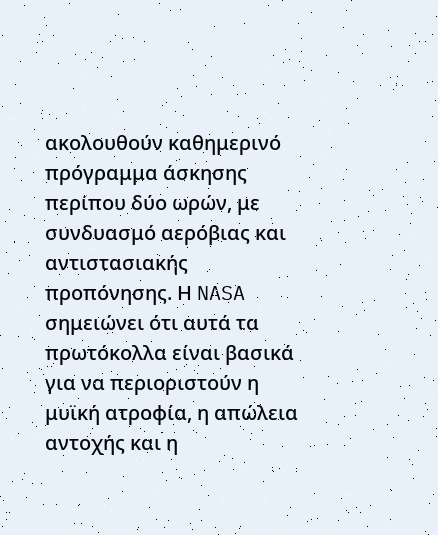ακολουθούν καθημερινό πρόγραμμα άσκησης περίπου δύο ωρών, με συνδυασμό αερόβιας και αντιστασιακής προπόνησης. Η NASA σημειώνει ότι αυτά τα πρωτόκολλα είναι βασικά για να περιοριστούν η μυϊκή ατροφία, η απώλεια αντοχής και η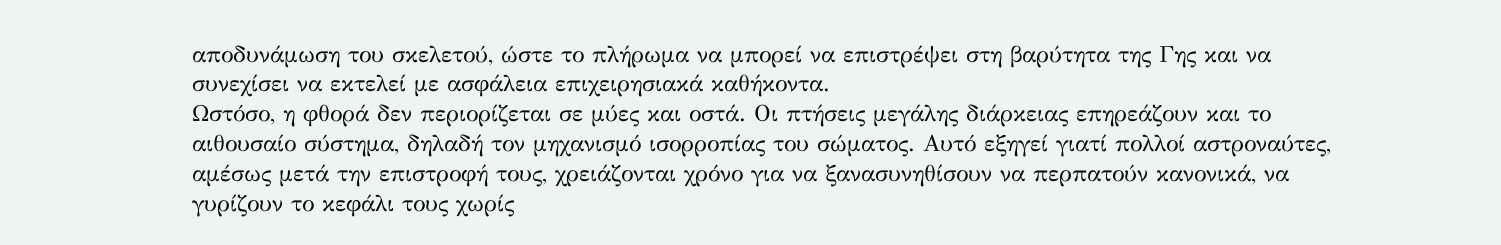αποδυνάμωση του σκελετού, ώστε το πλήρωμα να μπορεί να επιστρέψει στη βαρύτητα της Γης και να συνεχίσει να εκτελεί με ασφάλεια επιχειρησιακά καθήκοντα.
Ωστόσο, η φθορά δεν περιορίζεται σε μύες και οστά. Οι πτήσεις μεγάλης διάρκειας επηρεάζουν και το αιθουσαίο σύστημα, δηλαδή τον μηχανισμό ισορροπίας του σώματος. Αυτό εξηγεί γιατί πολλοί αστροναύτες, αμέσως μετά την επιστροφή τους, χρειάζονται χρόνο για να ξανασυνηθίσουν να περπατούν κανονικά, να γυρίζουν το κεφάλι τους χωρίς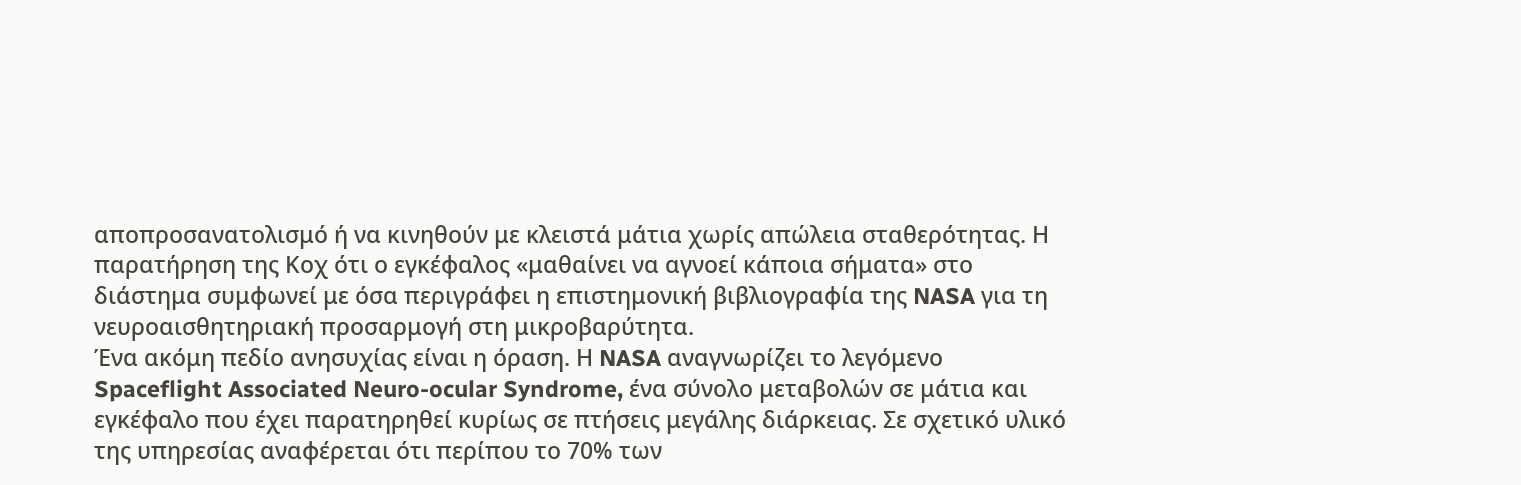αποπροσανατολισμό ή να κινηθούν με κλειστά μάτια χωρίς απώλεια σταθερότητας. Η παρατήρηση της Κοχ ότι ο εγκέφαλος «μαθαίνει να αγνοεί κάποια σήματα» στο διάστημα συμφωνεί με όσα περιγράφει η επιστημονική βιβλιογραφία της NASA για τη νευροαισθητηριακή προσαρμογή στη μικροβαρύτητα.
Ένα ακόμη πεδίο ανησυχίας είναι η όραση. Η NASA αναγνωρίζει το λεγόμενο Spaceflight Associated Neuro-ocular Syndrome, ένα σύνολο μεταβολών σε μάτια και εγκέφαλο που έχει παρατηρηθεί κυρίως σε πτήσεις μεγάλης διάρκειας. Σε σχετικό υλικό της υπηρεσίας αναφέρεται ότι περίπου το 70% των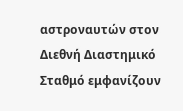αστροναυτών στον Διεθνή Διαστημικό Σταθμό εμφανίζουν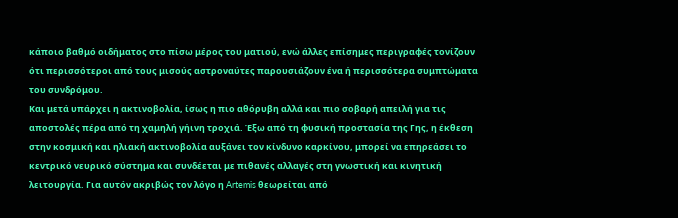κάποιο βαθμό οιδήματος στο πίσω μέρος του ματιού, ενώ άλλες επίσημες περιγραφές τονίζουν ότι περισσότεροι από τους μισούς αστροναύτες παρουσιάζουν ένα ή περισσότερα συμπτώματα του συνδρόμου.
Και μετά υπάρχει η ακτινοβολία, ίσως η πιο αθόρυβη αλλά και πιο σοβαρή απειλή για τις αποστολές πέρα από τη χαμηλή γήινη τροχιά. Έξω από τη φυσική προστασία της Γης, η έκθεση στην κοσμική και ηλιακή ακτινοβολία αυξάνει τον κίνδυνο καρκίνου, μπορεί να επηρεάσει το κεντρικό νευρικό σύστημα και συνδέεται με πιθανές αλλαγές στη γνωστική και κινητική λειτουργία. Για αυτόν ακριβώς τον λόγο η Artemis θεωρείται από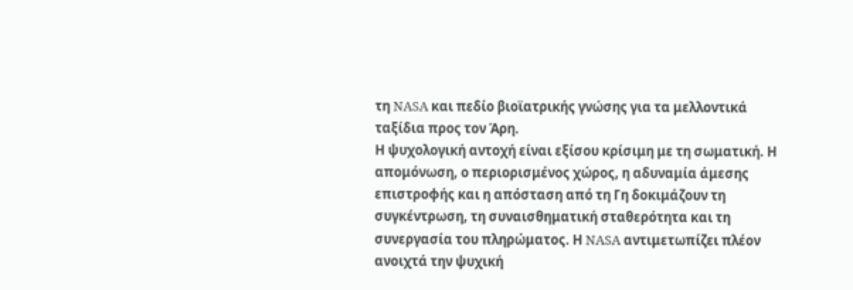τη NASA και πεδίο βιοϊατρικής γνώσης για τα μελλοντικά ταξίδια προς τον Άρη.
Η ψυχολογική αντοχή είναι εξίσου κρίσιμη με τη σωματική. Η απομόνωση, ο περιορισμένος χώρος, η αδυναμία άμεσης επιστροφής και η απόσταση από τη Γη δοκιμάζουν τη συγκέντρωση, τη συναισθηματική σταθερότητα και τη συνεργασία του πληρώματος. Η NASA αντιμετωπίζει πλέον ανοιχτά την ψυχική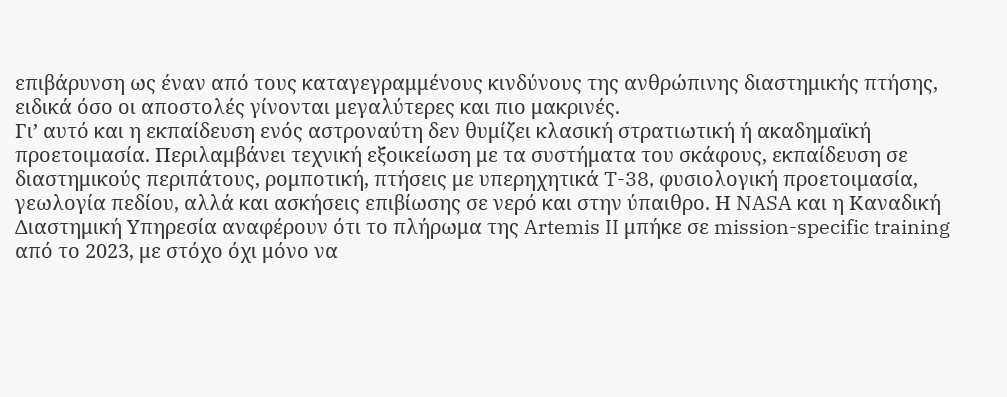επιβάρυνση ως έναν από τους καταγεγραμμένους κινδύνους της ανθρώπινης διαστημικής πτήσης, ειδικά όσο οι αποστολές γίνονται μεγαλύτερες και πιο μακρινές.
Γι’ αυτό και η εκπαίδευση ενός αστροναύτη δεν θυμίζει κλασική στρατιωτική ή ακαδημαϊκή προετοιμασία. Περιλαμβάνει τεχνική εξοικείωση με τα συστήματα του σκάφους, εκπαίδευση σε διαστημικούς περιπάτους, ρομποτική, πτήσεις με υπερηχητικά T-38, φυσιολογική προετοιμασία, γεωλογία πεδίου, αλλά και ασκήσεις επιβίωσης σε νερό και στην ύπαιθρο. Η NASA και η Καναδική Διαστημική Υπηρεσία αναφέρουν ότι το πλήρωμα της Artemis II μπήκε σε mission-specific training από το 2023, με στόχο όχι μόνο να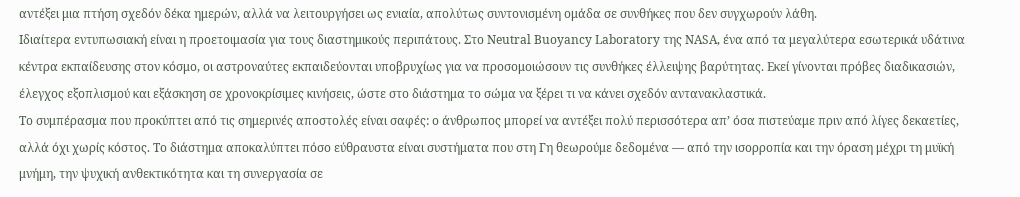αντέξει μια πτήση σχεδόν δέκα ημερών, αλλά να λειτουργήσει ως ενιαία, απολύτως συντονισμένη ομάδα σε συνθήκες που δεν συγχωρούν λάθη.
Ιδιαίτερα εντυπωσιακή είναι η προετοιμασία για τους διαστημικούς περιπάτους. Στο Neutral Buoyancy Laboratory της NASA, ένα από τα μεγαλύτερα εσωτερικά υδάτινα κέντρα εκπαίδευσης στον κόσμο, οι αστροναύτες εκπαιδεύονται υποβρυχίως για να προσομοιώσουν τις συνθήκες έλλειψης βαρύτητας. Εκεί γίνονται πρόβες διαδικασιών, έλεγχος εξοπλισμού και εξάσκηση σε χρονοκρίσιμες κινήσεις, ώστε στο διάστημα το σώμα να ξέρει τι να κάνει σχεδόν αντανακλαστικά.
Το συμπέρασμα που προκύπτει από τις σημερινές αποστολές είναι σαφές: ο άνθρωπος μπορεί να αντέξει πολύ περισσότερα απ’ όσα πιστεύαμε πριν από λίγες δεκαετίες, αλλά όχι χωρίς κόστος. Το διάστημα αποκαλύπτει πόσο εύθραυστα είναι συστήματα που στη Γη θεωρούμε δεδομένα — από την ισορροπία και την όραση μέχρι τη μυϊκή μνήμη, την ψυχική ανθεκτικότητα και τη συνεργασία σε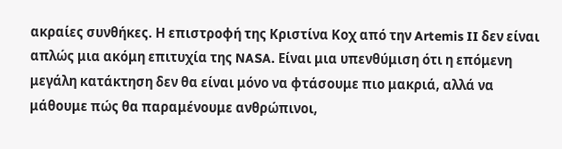ακραίες συνθήκες. Η επιστροφή της Κριστίνα Κοχ από την Artemis II δεν είναι απλώς μια ακόμη επιτυχία της NASA. Είναι μια υπενθύμιση ότι η επόμενη μεγάλη κατάκτηση δεν θα είναι μόνο να φτάσουμε πιο μακριά, αλλά να μάθουμε πώς θα παραμένουμε ανθρώπινοι,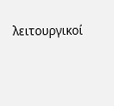λειτουργικοί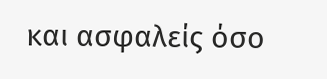και ασφαλείς όσο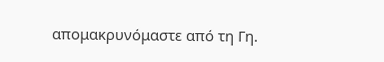απομακρυνόμαστε από τη Γη.